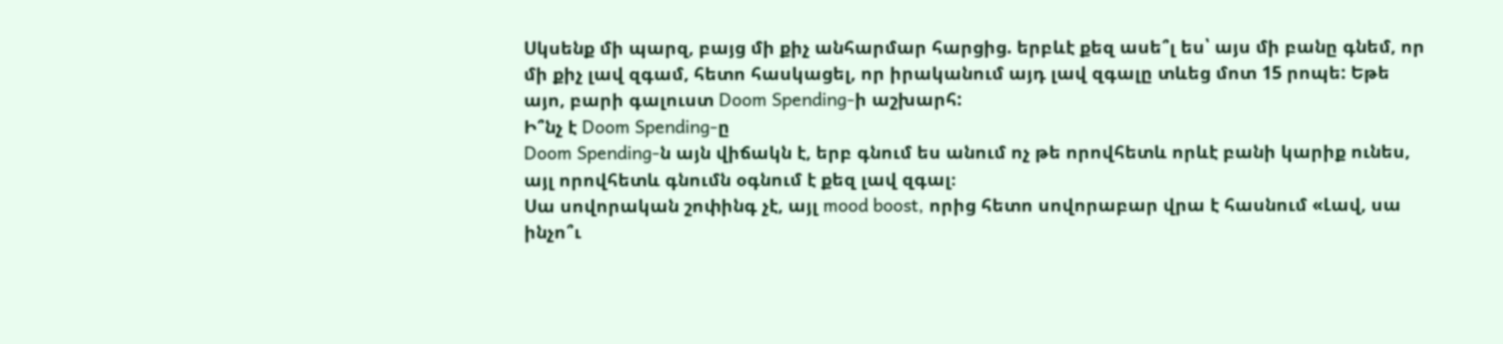Սկսենք մի պարզ, բայց մի քիչ անհարմար հարցից. երբևէ քեզ ասե՞լ ես՝ այս մի բանը գնեմ, որ մի քիչ լավ զգամ, հետո հասկացել, որ իրականում այդ լավ զգալը տևեց մոտ 15 րոպե: Եթե այո, բարի գալուստ Doom Spending-ի աշխարհ:
Ի՞նչ է Doom Spending-ը
Doom Spending-ն այն վիճակն է, երբ գնում ես անում ոչ թե որովհետև որևէ բանի կարիք ունես, այլ որովհետև գնումն օգնում է քեզ լավ զգալ։
Սա սովորական շոփինգ չէ, այլ mood boost, որից հետո սովորաբար վրա է հասնում «Լավ, սա ինչո՞ւ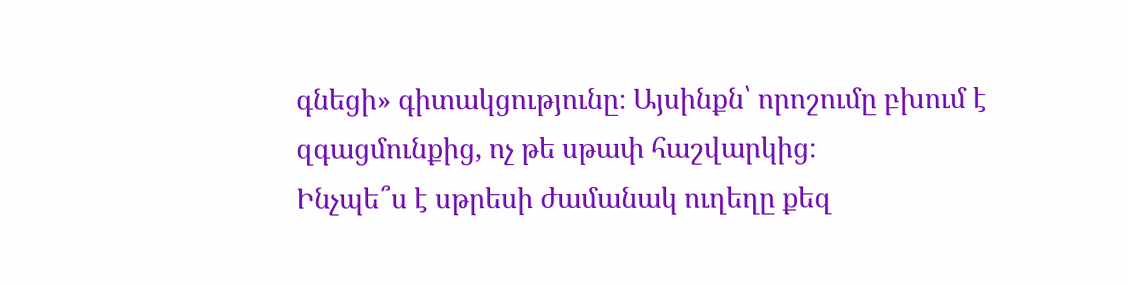գնեցի» գիտակցությունը։ Այսինքն՝ որոշումը բխում է զգացմունքից, ոչ թե սթափ հաշվարկից։
Ինչպե՞ս է սթրեսի ժամանակ ուղեղը քեզ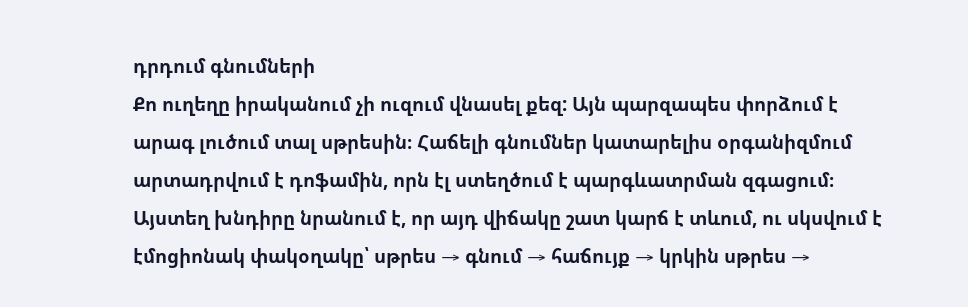դրդում գնումների
Քո ուղեղը իրականում չի ուզում վնասել քեզ: Այն պարզապես փորձում է արագ լուծում տալ սթրեսին։ Հաճելի գնումներ կատարելիս օրգանիզմում արտադրվում է դոֆամին, որն էլ ստեղծում է պարգևատրման զգացում։
Այստեղ խնդիրը նրանում է, որ այդ վիճակը շատ կարճ է տևում, ու սկսվում է էմոցիոնակ փակօղակը՝ սթրես → գնում → հաճույք → կրկին սթրես →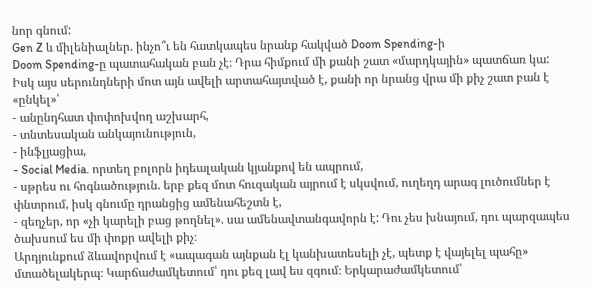նոր գնում:
Gen Z և միլենիալներ. ինչո՞ւ են հատկապես նրանք հակված Doom Spending-ի
Doom Spending-ը պատահական բան չէ։ Դրա հիմքում մի քանի շատ «մարդկային» պատճառ կա: Իսկ այս սերունդների մոտ այն ավելի արտահայտված է, քանի որ նրանց վրա մի քիչ շատ բան է «ընկել»՝
- անընդհատ փոփոխվող աշխարհ,
- տնտեսական անկայունություն,
- ինֆլյացիա,
- Social Media. որտեղ բոլորն իդեալական կյանքով են ապրում,
- սթրես ու հոգնածություն. երբ քեզ մոտ հուզական այրում է սկսվում, ուղեղդ արագ լուծումներ է փնտրում, իսկ գնումը դրանցից ամենահեշտն է,
- զեղչեր, որ «չի կարելի բաց թողնել». սա ամենավտանգավորն է: Դու չես խնայում, դու պարզապես ծախսում ես մի փոքր ավելի քիչ։
Արդյունքում ձևավորվում է «ապագան այնքան էլ կանխատեսելի չէ, պետք է վայելել պահը» մտածելակերպ։ Կարճաժամկետում՝ դու քեզ լավ ես զգում։ Երկարաժամկետում՝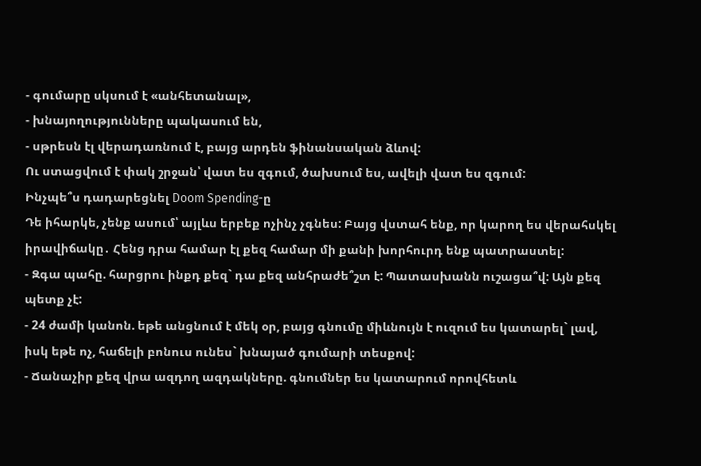- գումարը սկսում է «անհետանալ»,
- խնայողությունները պակասում են,
- սթրեսն էլ վերադառնում է, բայց արդեն ֆինանսական ձևով:
Ու ստացվում է փակ շրջան՝ վատ ես զգում, ծախսում ես, ավելի վատ ես զգում:
Ինչպե՞ս դադարեցնել Doom Spending-ը
Դե իհարկե, չենք ասում՝ այլևս երբեք ոչինչ չգնես: Բայց վստահ ենք, որ կարող ես վերահսկել իրավիճակը․ Հենց դրա համար էլ քեզ համար մի քանի խորհուրդ ենք պատրաստել:
- Զգա պահը. հարցրու ինքդ քեզ` դա քեզ անհրաժե՞շտ է: Պատասխանն ուշացա՞վ: Այն քեզ պետք չէ:
- 24 ժամի կանոն. եթե անցնում է մեկ օր, բայց գնումը միևնույն է ուզում ես կատարել` լավ, իսկ եթե ոչ, հաճելի բոնուս ունես` խնայած գումարի տեսքով:
- Ճանաչիր քեզ վրա ազդող ազդակները. գնումներ ես կատարում որովհետև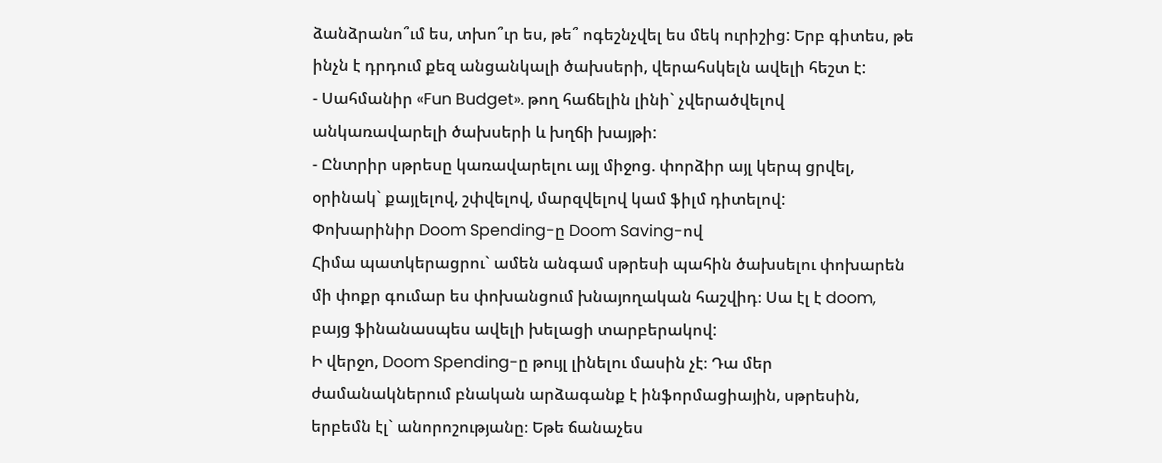ձանձրանո՞ւմ ես, տխո՞ւր ես, թե՞ ոգեշնչվել ես մեկ ուրիշից: Երբ գիտես, թե ինչն է դրդում քեզ անցանկալի ծախսերի, վերահսկելն ավելի հեշտ է:
- Սահմանիր «Fun Budget». թող հաճելին լինի` չվերածվելով անկառավարելի ծախսերի և խղճի խայթի:
- Ընտրիր սթրեսը կառավարելու այլ միջոց. փորձիր այլ կերպ ցրվել, օրինակ` քայլելով, շփվելով, մարզվելով կամ ֆիլմ դիտելով:
Փոխարինիր Doom Spending-ը Doom Saving-ով
Հիմա պատկերացրու` ամեն անգամ սթրեսի պահին ծախսելու փոխարեն մի փոքր գումար ես փոխանցում խնայողական հաշվիդ։ Սա էլ է doom, բայց ֆինանասպես ավելի խելացի տարբերակով:
Ի վերջո, Doom Spending-ը թույլ լինելու մասին չէ։ Դա մեր ժամանակներում բնական արձագանք է ինֆորմացիային, սթրեսին, երբեմն էլ` անորոշությանը։ Եթե ճանաչես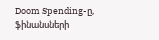Doom Spending-ը, ֆինանսների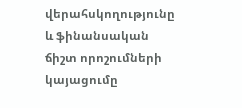վերահսկողությունը և ֆինանսական ճիշտ որոշումների կայացումը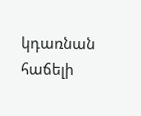կդառնան հաճելի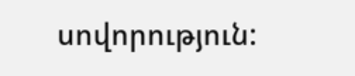սովորություն: